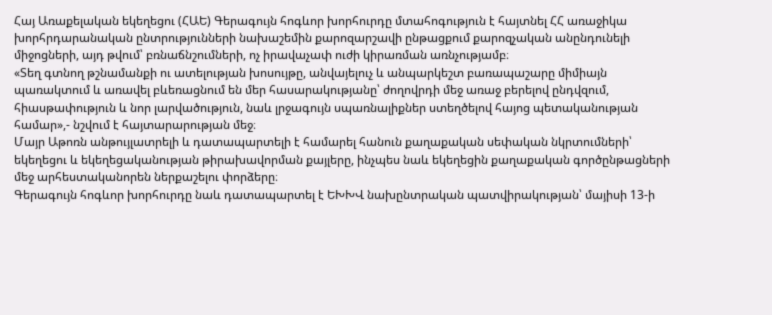Հայ Առաքելական եկեղեցու (ՀԱԵ) Գերագույն հոգևոր խորհուրդը մտահոգություն է հայտնել ՀՀ առաջիկա խորհրդարանական ընտրությունների նախաշեմին քարոզարշավի ընթացքում քարոզչական անընդունելի միջոցների, այդ թվում՝ բռնաճնշումների, ոչ իրավաչափ ուժի կիրառման առնչությամբ։
«Տեղ գտնող թշնամանքի ու ատելության խոսույթը, անվայելուչ և անպարկեշտ բառապաշարը միմիայն պառակտում և առավել բևեռացնում են մեր հասարակությանը՝ ժողովրդի մեջ առաջ բերելով ընդվզում, հիասթափություն և նոր լարվածություն, նաև լրջագույն սպառնալիքներ ստեղծելով հայոց պետականության համար»,- նշվում է հայտարարության մեջ։
Մայր Աթոռն անթույլատրելի և դատապարտելի է համարել հանուն քաղաքական սեփական նկրտումների՝ եկեղեցու և եկեղեցականության թիրախավորման քայլերը, ինչպես նաև եկեղեցին քաղաքական գործընթացների մեջ արհեստականորեն ներքաշելու փորձերը։
Գերագույն հոգևոր խորհուրդը նաև դատապարտել է ԵԽԽՎ նախընտրական պատվիրակության՝ մայիսի 13-ի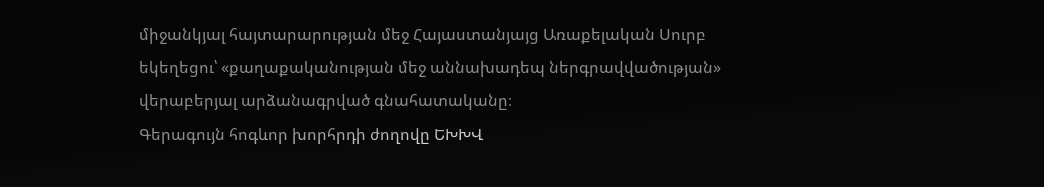միջանկյալ հայտարարության մեջ Հայաստանյայց Առաքելական Սուրբ եկեղեցու՝ «քաղաքականության մեջ աննախադեպ ներգրավվածության» վերաբերյալ արձանագրված գնահատականը։
Գերագույն հոգևոր խորհրդի ժողովը ԵԽԽՎ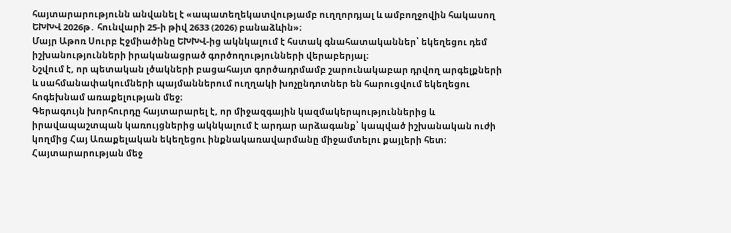հայտարարությունն անվանել է «ապատեղեկատվությամբ ուղղորդյալ և ամբողջովին հակասող ԵԽԽՎ 2026թ․ հունվարի 25-ի թիվ 2633 (2026) բանաձևին»։
Մայր Աթոռ Սուրբ Էջմիածինը ԵԽԽՎ-ից ակնկալում է հստակ գնահատականներ՝ եկեղեցու դեմ իշխանությունների իրականացրած գործողությունների վերաբերյալ։
Նշվում է, որ պետական լծակների բացահայտ գործադրմամբ շարունակաբար դրվող արգելքների և սահմանափակումների պայմաններում ուղղակի խոչընդոտներ են հարուցվում եկեղեցու հոգեխնամ առաքելության մեջ։
Գերագույն խորհուրդը հայտարարել է, որ միջազգային կազմակերպություններից և իրավապաշտպան կառույցներից ակնկալում է արդար արձագանք՝ կապված իշխանական ուժի կողմից Հայ Առաքելական եկեղեցու ինքնակառավարմանը միջամտելու քայլերի հետ։ Հայտարարության մեջ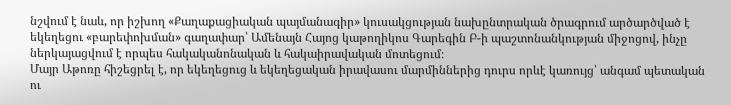նշվում է նաև, որ իշխող «Քաղաքացիական պայմանագիր» կուսակցության նախընտրական ծրագրում արծարծված է եկեղեցու «բարեփոխման» գաղափար՝ Ամենայն Հայոց կաթողիկոս Գարեգին Բ-ի պաշտոնանկության միջոցով, ինչը ներկայացվում է որպես հակականոնական և հակաիրավական մոտեցում։
Մայր Աթոռը հիշեցրել է, որ եկեղեցուց և եկեղեցական իրավասու մարմիններից դուրս որևէ կառույց՝ անգամ պետական ու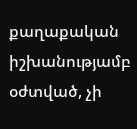քաղաքական իշխանությամբ օժտված, չի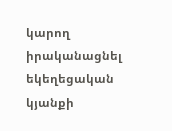կարող իրականացնել եկեղեցական կյանքի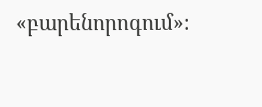«բարենորոգում»։